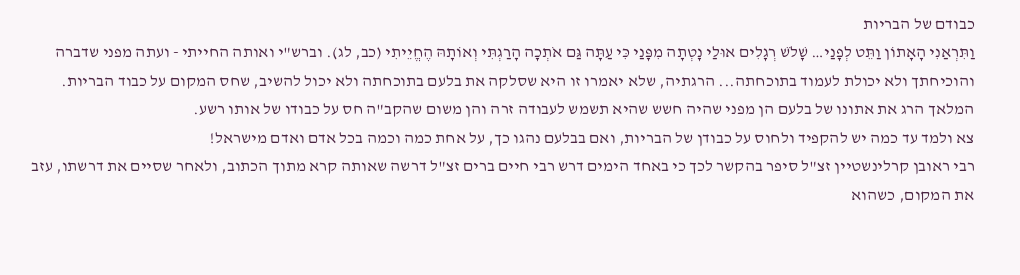כבודם של הבריות
וַתִּרְאַנִי הָאָתוֹן וַתֵּט לְפָנַי… שָׁלֹשׁ רְגָלִים אוּלַי נָטְתָה מִפָּנַי כִּי עַתָּה גַּם אֹתְכָה הָרַגְתִּי וְאוֹתָהּ הֶחֱיֵיתִי (כב, לג). וברש"י ואותה החייתי - ועתה מפני שדברה והוכיחתך ולא יכולת לעמוד בתוכחתה... הרגתיה, שלא יאמרו זו היא שסלקה את בלעם בתוכחתה ולא יכול להשיב, שחס המקום על כבוד הבריות.
המלאך הרג את אתונו של בלעם הן מפני שהיה חשש שהיא תשמש לעבודה זרה והן משום שהקב"ה חס על כבודו של אותו רשע.
צא ולמד עד כמה יש להקפיד ולחוס על כבודן של הבריות, ואם בבלעם נהגו כך, על אחת כמה וכמה בכל אדם ואדם מישראל!
רבי ראובן קרלינשטיין זצ"ל סיפר בהקשר לכך כי באחד הימים דרש רבי חיים ברים זצ"ל דרשה שאותה קרא מתוך הכתוב, ולאחר שסיים את דרשתו, עזב את המקום, כשהוא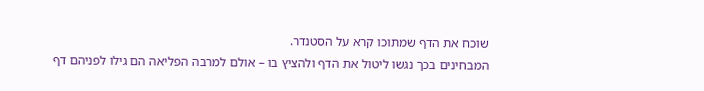שוכח את הדף שמתוכו קרא על הסטנדר.
המבחינים בכך נגשו ליטול את הדף ולהציץ בו – אולם למרבה הפליאה הם גילו לפניהם דף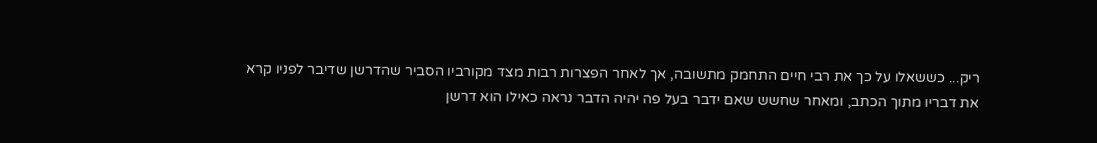ריק... כששאלו על כך את רבי חיים התחמק מתשובה, אך לאחר הפצרות רבות מצד מקורביו הסביר שהדרשן שדיבר לפניו קרא את דבריו מתוך הכתב, ומאחר שחשש שאם ידבר בעל פה יהיה הדבר נראה כאילו הוא דרשן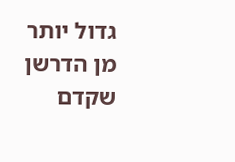גדול יותר מן הדרשן שקדם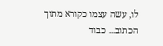לו, עשה עצמו כקורא מתוך הכתוב... כבוד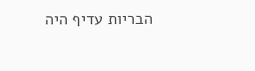הבריות עדיף היה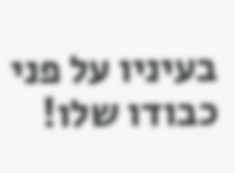בעיניו על פני כבודו שלו!